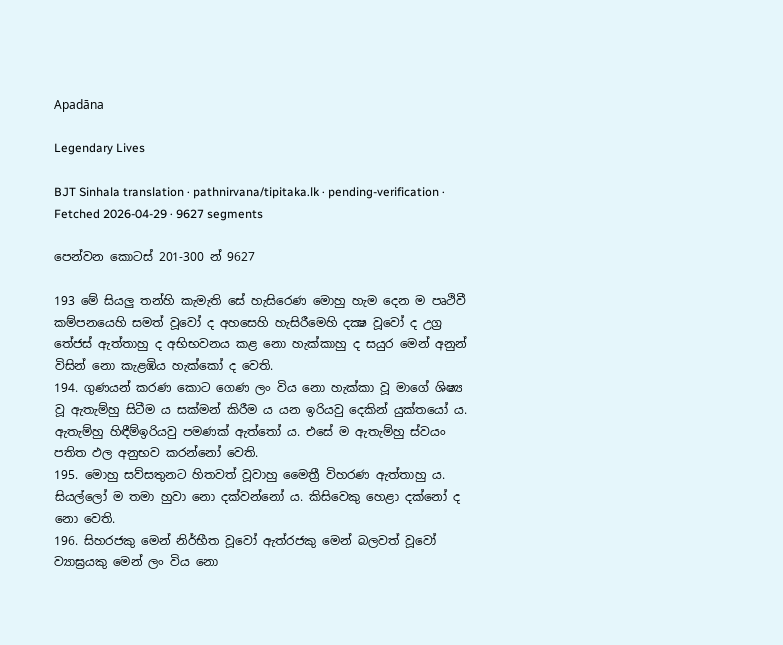Apadāna

Legendary Lives

BJT Sinhala translation · pathnirvana/tipitaka.lk · pending-verification · Fetched 2026-04-29 · 9627 segments

පෙන්වන කොටස් 201-300 න් 9627

193 මේ සියලු තන්හි කැමැති සේ හැසිරෙණ මොහු හැම දෙන ම පෘථිවී කම්පනයෙහි සමත් වූවෝ ද අහසෙහි හැසිරීමෙහි දක්‍ෂ වූවෝ ද උග්‍ර තේජස් ඇත්තාහු ද අභිභවනය කළ නො හැක්කාහු ද සයුර මෙන් අනුන් විසින් නො කැළඹිය හැක්කෝ ද වෙති.
194. ගුණයන් කරණ කොට ගෙණ ලං විය නො හැක්කා වූ මාගේ ශිෂ්‍ය වූ ඇතැම්හු සිටීම ය සක්මන් කිරීම ය යන ඉරියවු දෙකින් යුක්තයෝ ය. ඇතැම්හු හිඳීම්ඉරියවු පමණක් ඇත්තෝ ය. එසේ ම ඇතැම්හු ස්වයං පතිත ඵල අනුභව කරන්නෝ වෙති.
195. මොහු සව්සතුනට හිතවත් වූවාහු මෛත්‍රී විහරණ ඇත්තාහු ය. සියල්ලෝ ම තමා හුවා නො දක්වන්නෝ ය. කිසිවෙකු හෙළා දක්නෝ ද නො වෙති.
196. සිහරජකු මෙන් නිර්භීත වූවෝ ඇත්රජකු මෙන් බලවත් වූවෝ ව්‍යාඝ්‍රයකු මෙන් ලං විය නො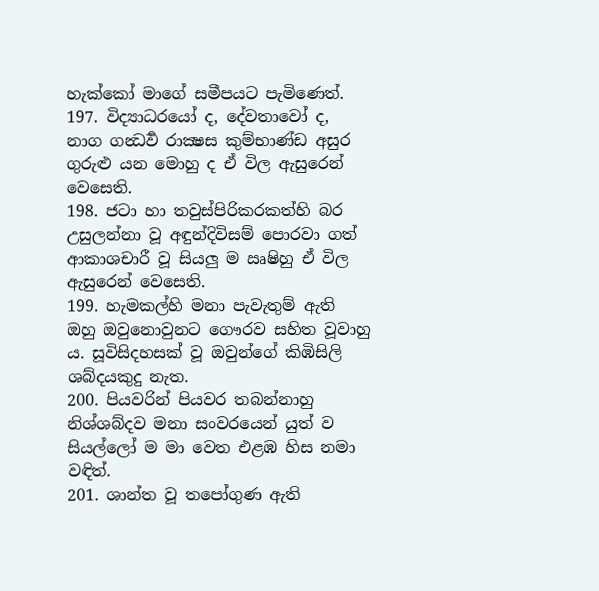හැක්කෝ මාගේ සමීපයට පැමිණෙත්.
197. විද්‍යාධරයෝ ද, දේවතාවෝ ද, නාග ගන්‍ධර්‍ව රාක්‍ෂස කුම්භාණ්ඩ අසුර ගුරුළු යන මොහු ද ඒ විල ඇසුරෙන් වෙසෙති.
198. ජටා හා තවුස්පිරිකරකත්හි බර උසුලන්නා වූ අඳුන්දිවිසම් පොරවා ගත් ආකාශචාරී වූ සියලු ම ඍෂිහු ඒ විල ඇසුරෙන් වෙසෙති.
199. හැමකල්හි මනා පැවැතුම් ඇති ඔහු ඔවුනොවුනට ගෞරව සහිත වූවාහු ය. සූවිසිදහසක් වූ ඔවුන්ගේ කිඹිසිලි ශබ්දයකුදු නැත.
200. පියවරින් පියවර තබන්නාහු නිශ්ශබ්දව මනා සංවරයෙන් යුත් ව සියල්ලෝ ම මා වෙත එළඹ හිස නමා වඳිත්.
201. ශාන්ත වූ තපෝගුණ ඇති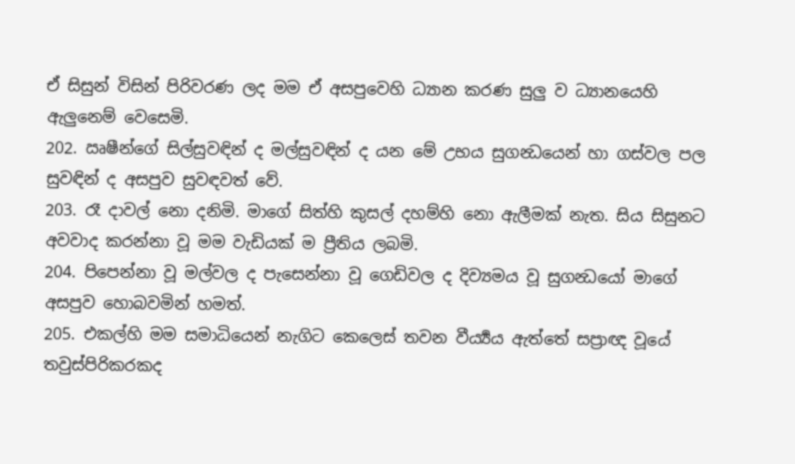ඒ සිසුන් විසින් පිරිවරණ ලද මම ඒ අසපුවෙහි ධ්‍යාන කරණ සුලු ව ධ්‍යානයෙහි ඇලුනෙම් වෙසෙමි.
202. ඍෂීන්ගේ සිල්සුවඳින් ද මල්සුවඳින් ද යන මේ උභය සුගන්‍ධයෙන් හා ගස්වල පල සුවඳින් ද අසපුව සුවඳවත් වේ.
203. රෑ දාවල් නො දනිමි. මාගේ සිත්හි කුසල් දහම්හි නො ඇලීමක් නැත. සිය සිසුනට අවවාද කරන්නා වූ මම වැඩියක් ම ප්‍රීතිය ලබමි.
204. පිපෙන්නා වූ මල්වල ද පැසෙන්නා වූ ගෙඩිවල ද දිව්‍යමය වූ සුගන්‍ධයෝ මාගේ අසපුව හොබවමින් හමත්.
205. එකල්හි මම සමාධියෙන් නැගිට කෙලෙස් තවන වීර්‍ය්‍යය ඇත්තේ සප්‍රාඥ වූයේ තවුස්පිරිකරකද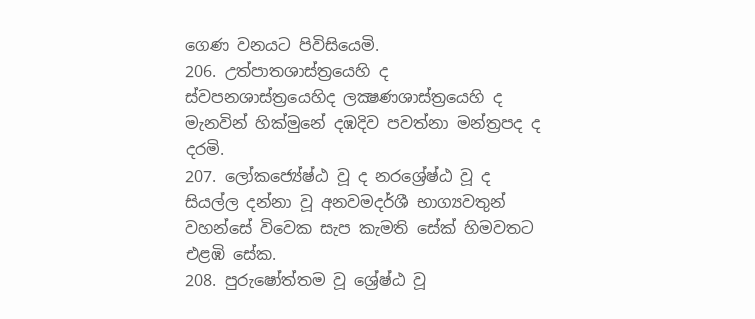ගෙණ වනයට පිවිසියෙමි.
206. උත්පාතශාස්ත්‍රයෙහි ද ස්වපනශාස්ත්‍රයෙහිද ලක්‍ෂණශාස්ත්‍රයෙහි ද මැනවින් හික්මුනේ දඹදිව පවත්නා මන්ත්‍රපද ද දරමි.
207. ලෝකජ්‍යේෂ්ඨ වූ ද නරශ්‍රේෂ්ඨ වූ ද සියල්ල දන්නා වූ අනවමදර්ශී භාග්‍යවතුන් වහන්සේ විවෙක සැප කැමති සේක් හිමවතට එළඹි සේක.
208. පුරුෂෝත්තම වූ ශ්‍රේෂ්ඨ වූ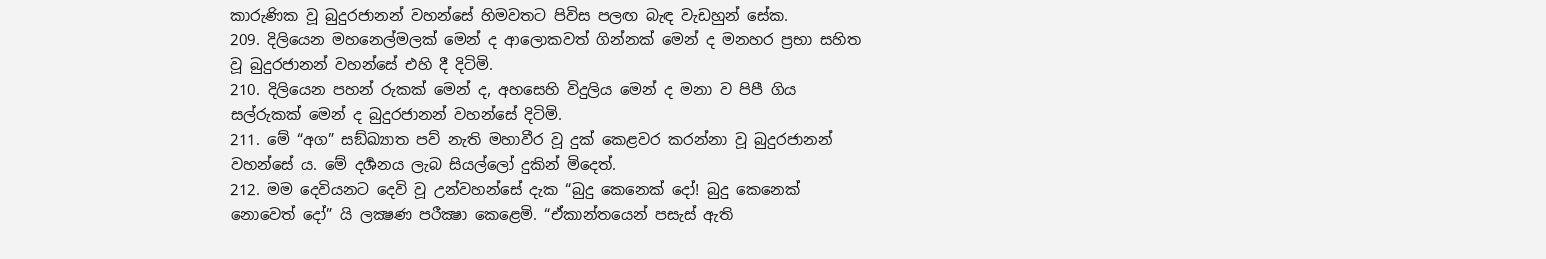කාරුණික වූ බුදුරජානන් වහන්සේ හිමවතට පිවිස පලඟ බැඳ වැඩහුන් සේක.
209. දිලියෙන මහනෙල්මලක් මෙන් ද ආලොකවත් ගින්නක් මෙන් ද මනහර ප්‍රභා සහිත වූ බුදුරජානන් වහන්සේ එහි දී දිටිමි.
210. දිලියෙන පහන් රුකක් මෙන් ද, අහසෙහි විදුලිය මෙන් ද මනා ව පිපී ගිය සල්රුකක් මෙන් ද බුදුරජානන් වහන්සේ දිටිමි.
211. මේ “අග” සඞ්ඛ්‍යාත පව් නැති මහාවීර වූ දුක් කෙළවර කරන්නා වූ බුදුරජානන් වහන්සේ ය. මේ දර්‍ශනය ලැබ සියල්ලෝ දුකින් මිදෙත්.
212. මම දෙවියනට දෙවි වූ උන්වහන්සේ දැක “බුදු කෙනෙක් දෝ! බුදු කෙනෙක් නොවෙත් දෝ” යි ලක්‍ෂණ පරීක්‍ෂා කෙළෙමි. “ඒකාන්තයෙන් පසැස් ඇති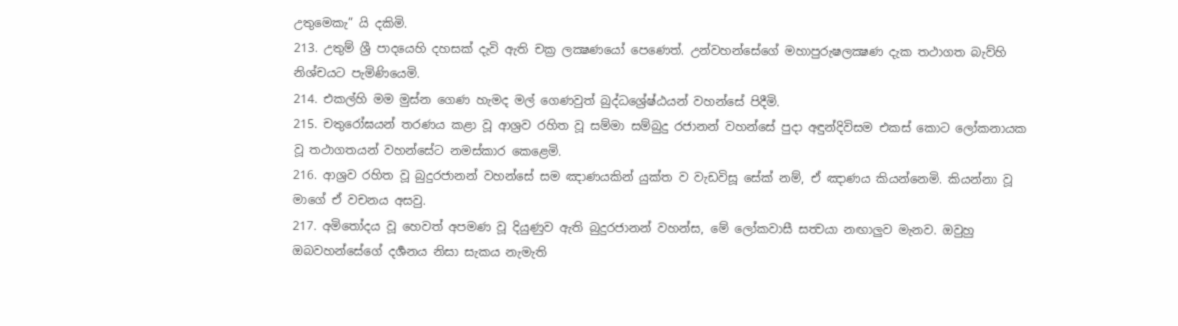උතුමෙකැ” යි දකිමි.
213. උතුම් ශ්‍රී පාදයෙහි දහසක් දැවි ඇති චක්‍ර ලක්‍ෂණයෝ පෙණෙත්. උන්වහන්සේගේ මහාපුරුෂලක්‍ෂණ දැක තථාගත බැව්හි නිශ්චයට පැමිණියෙමි.
214. එකල්හි මම මුස්න ගෙණ හැමද මල් ගෙණවුත් බුද්ධශ්‍රේෂ්ඨයන් වහන්සේ පිදීමි.
215. චතුරෝඝයන් තරණය කළා වූ ආශ්‍රව රහිත වූ සම්මා සම්බුදු රජානන් වහන්සේ පුදා අඳුන්දිවිසම එකස් කොට ලෝකනායක වූ තථාගතයන් වහන්සේට නමස්කාර කෙළෙමි.
216. ආශ්‍රව රහිත වූ බුදුරජානන් වහන්සේ සම ඤාණයකින් යුක්ත ව වැඩවිසූ සේක් නම්, ඒ ඤාණය කියන්නෙමි. කියන්නා වූ මාගේ ඒ වචනය අසවු.
217. අමිතෝදය වූ හෙවත් අපමණ වූ දියුණුව ඇති බුදුරජානන් වහන්ස, මේ ලෝකවාසී සත්‍වයා නඟාලුව මැනව. ඔවුහු ඔබවහන්සේගේ දර්‍ශනය නිසා සැකය නැමැති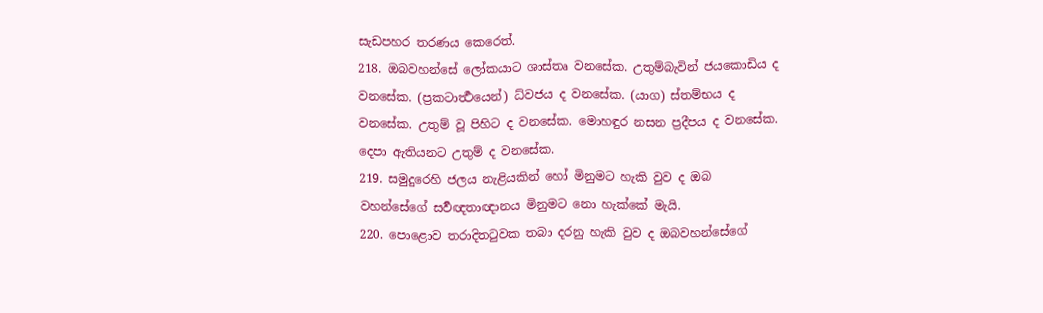සැඩපහර තරණය කෙරෙත්.
218. ඔබවහන්සේ ලෝකයාට ශාස්තෘ වනසේක. උතුම්බැවින් ජයකොඩිය ද වනසේක. (ප්‍රකටාර්‍ත්‍ථයෙන්) ධ්වජය ද වනසේක. (යාග) ස්තම්භය ද වනසේක. උතුම් වූ පිහිට ද වනසේක. මොහඳුර නසන ප්‍රදීපය ද වනසේක. දෙපා ඇතියනට උතුම් ද වනසේක.
219. සමුදුරෙහි ජලය නැළියකින් හෝ මිනුමට හැකි වුව ද ඔබ වහන්සේගේ සර්‍වඥතාඥානය මිනුමට නො හැක්කේ මැයි.
220. පොළොව තරාදිතටුවක තබා දරනු හැකි වුව ද ඔබවහන්සේගේ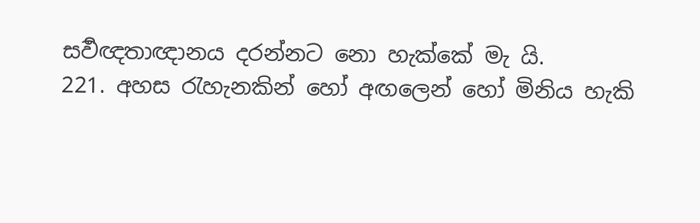සර්‍වඥතාඥානය දරන්නට නො හැක්කේ මැ යි.
221. අහස රැහැනකින් හෝ අඟලෙන් හෝ මිනිය හැකි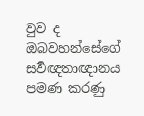වුව ද ඔබවහන්සේගේ සර්‍වඥතාඥානය පමණ කරණු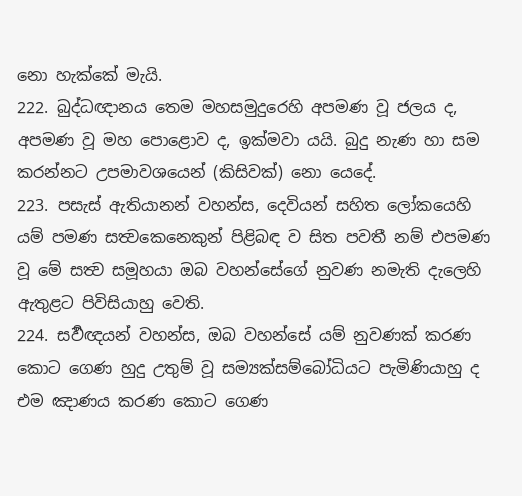නො හැක්කේ මැයි.
222. බුද්ධඥානය තෙම මහසමුදුරෙහි අපමණ වූ ජලය ද, අපමණ වූ මහ පොළොව ද, ඉක්මවා යයි. බුදු නැණ හා සම කරන්නට උපමාවශයෙන් (කිසිවක්) නො යෙදේ.
223. පසැස් ඇතියානන් වහන්ස, දෙවියන් සහිත ලෝකයෙහි යම් පමණ සත්‍වකෙනෙකුන් පිළිබඳ ව සිත පවතී නම් එපමණ වූ මේ සත්‍ව සමූහයා ඔබ වහන්සේගේ නුවණ නමැති දැලෙහි ඇතුළට පිවිසියාහු වෙති.
224. සර්‍වඥයන් වහන්ස, ඔබ වහන්සේ යම් නුවණක් කරණ කොට ගෙණ හුදු උතුම් වූ සම්‍යක්සම්බෝධියට පැමිණියාහු ද එම ඤාණය කරණ කොට ගෙණ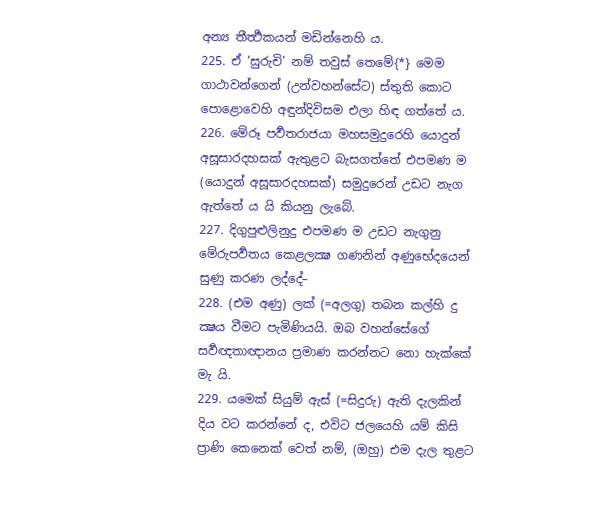අන්‍ය තීර්‍ත්‍ථකයන් මඩින්නෙහි ය.
225. ඒ ‘සුරුචි’ නම් තවුස් තෙමේ{*} මෙම ගාථාවන්ගෙන් (උන්වහන්සේට) ස්තුති කොට පොළොවෙහි අඳුන්දිවිසම එලා හිඳ ගත්තේ ය.
226. මේරූ පර්‍වතරාජයා මහසමුදුරෙහි යොදුන් අසූසාරදහසක් ඇතුළට බැසගත්තේ එපමණ ම (යොදුන් අසූසාරදහසක්) සමුදුරෙන් උඩට නැග ඇත්තේ ය යි කියනු ලැබේ.
227. දිගුපුළුලිනුදු එපමණ ම උඩට නැගුනු මේරුපර්‍වතය කෙළලක්‍ෂ ගණනින් අණුභේදයෙන් සුණු කරණ ලද්දේ–
228. (එම අණු) ලක් (=අලගු) තබන කල්හි දු ක්‍ෂය වීමට පැමිණියයි. ඔබ වහන්සේගේ සර්‍වඥතාඥානය ප්‍රමාණ කරන්නට නො හැක්කේ මැ යි.
229. යමෙක් සියුම් ඇස් (=සිදුරු) ඇති දැලකින් දිය වට කරන්නේ ද, එවිට ජලයෙහි යම් කිසි ප්‍රාණි කෙනෙක් වෙත් නම්, (ඔහු) එම දැල තුළට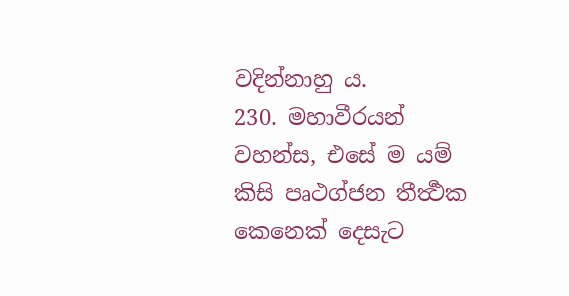වදින්නාහු ය.
230. මහාවීරයන් වහන්ස, එසේ ම යම් කිසි පෘථග්ජන තීර්‍ත්‍ථක කෙනෙක් දෙසැට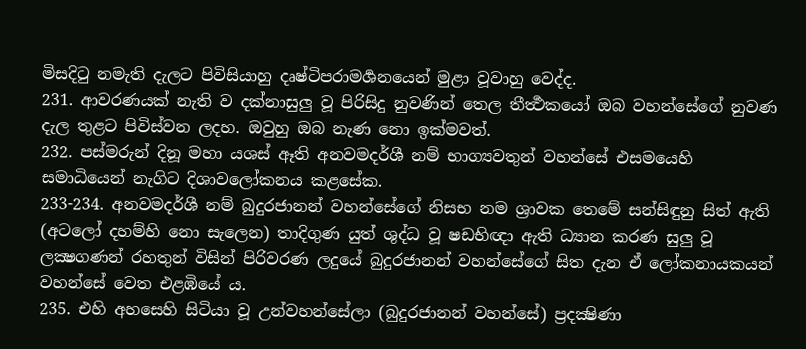මිසදිටු නමැති දැලට පිවිසියාහු දෘෂ්ටිපරාමර්‍ශනයෙන් මුළා වූවාහු වෙද්ද.
231. ආවරණයක් නැති ව දක්නාසුලු වූ පිරිසිදු නුවණින් තෙල තීර්‍ත්‍ථකයෝ ඔබ වහන්සේගේ නුවණ දැල තුළට පිවිස්වන ලදහ. ඔවුහු ඔබ නැණ නො ඉක්මවත්.
232. පස්මරුන් දිනූ මහා යශස් ඈති අනවමදර්ශී නම් භාග්‍යවතුන් වහන්සේ එසමයෙහි සමාධියෙන් නැගිට දිශාවලෝකනය කළසේක.
233-234. අනවමදර්ශී නම් බුදුරජානන් වහන්සේගේ නිසභ නම ශ්‍රාවක තෙමේ සන්සිඳුනු සිත් ඇති (අටලෝ දහම්හි නො සැලෙන) තාදිගුණ යුත් ශුද්ධ වූ ෂඩභිඥා ඇති ධ්‍යාන කරණ සුලු වූ ලක්‍ෂගණන් රහතුන් විසින් පිරිවරණ ලදුයේ බුදුරජානන් වහන්සේගේ සිත දැන ඒ ලෝකනායකයන් වහන්සේ වෙත එළඹියේ ය.
235. එහි අහසෙහි සිටියා වූ උන්වහන්සේලා (බුදුරජානන් වහන්සේ) ප්‍රදක්‍ෂිණා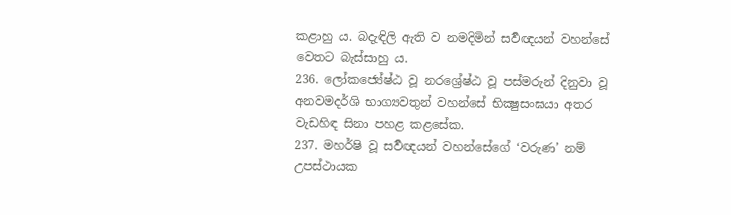කළාහු ය. බදැඳිලි ඇති ව නමදිමින් සර්‍වඥයන් වහන්සේ වෙතට බැස්සාහු ය.
236. ලෝකජ්‍යේෂ්ඨ වූ නරශ්‍රේෂ්ඨ වූ පස්මරුන් දිනුවා වූ අනවමදර්ශි භාග්‍යවතුන් වහන්සේ භික්‍ෂුසංඝයා අතර වැඩහිඳ සිනා පහළ කළසේක.
237. මහර්ෂි වූ සර්‍වඥයන් වහන්සේගේ ‘වරුණ’ නම් උපස්ථායක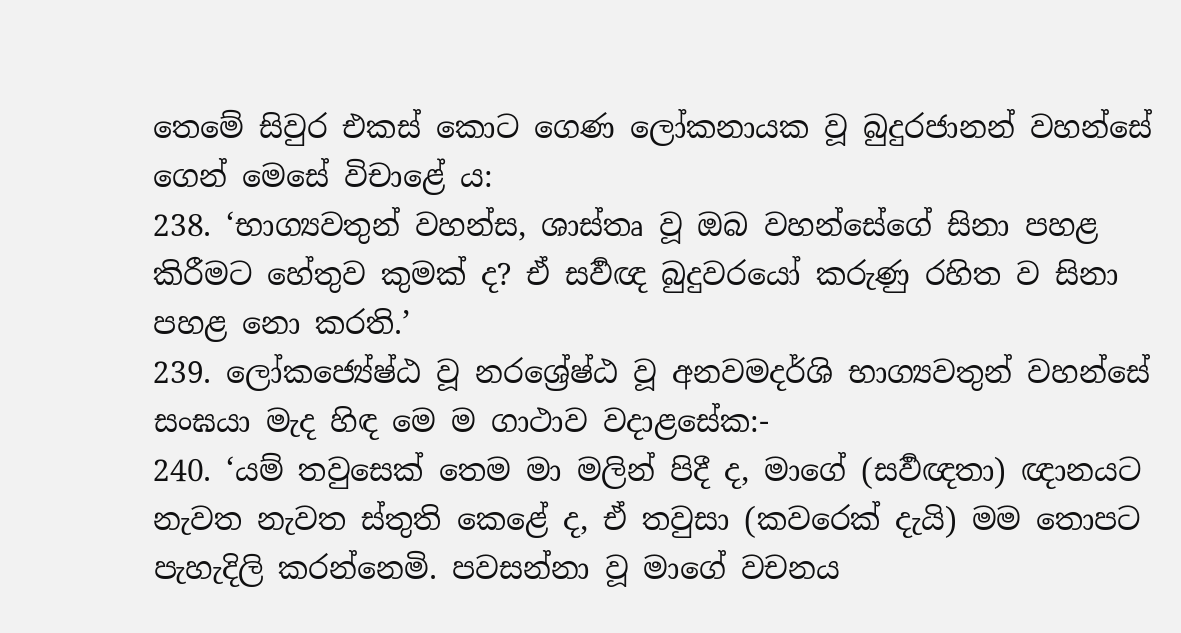තෙමේ සිවුර එකස් කොට ගෙණ ලෝකනායක වූ බුදුරජානන් වහන්සේ ගෙන් මෙසේ විචාළේ ය:
238. ‘භාග්‍යවතුන් වහන්ස, ශාස්තෘ වූ ඔබ වහන්සේගේ සිනා පහළ කිරීමට හේතුව කුමක් ද? ඒ සර්‍වඥ බුදුවරයෝ කරුණු රහිත ව සිනා පහළ නො කරති.’
239. ලෝකජ්‍යේෂ්ඨ වූ නරශ්‍රේෂ්ඨ වූ අනවමදර්ශි භාග්‍යවතුන් වහන්සේ සංඝයා මැද හිඳ මෙ ම ගාථාව වදාළසේක:-
240. ‘යම් තවුසෙක් තෙම මා මලින් පිදී ද, මාගේ (සර්‍වඥතා) ඥානයට නැවත නැවත ස්තුති කෙළේ ද, ඒ තවුසා (කවරෙක් දැයි) මම තොපට පැහැදිලි කරන්නෙමි. පවසන්නා වූ මාගේ වචනය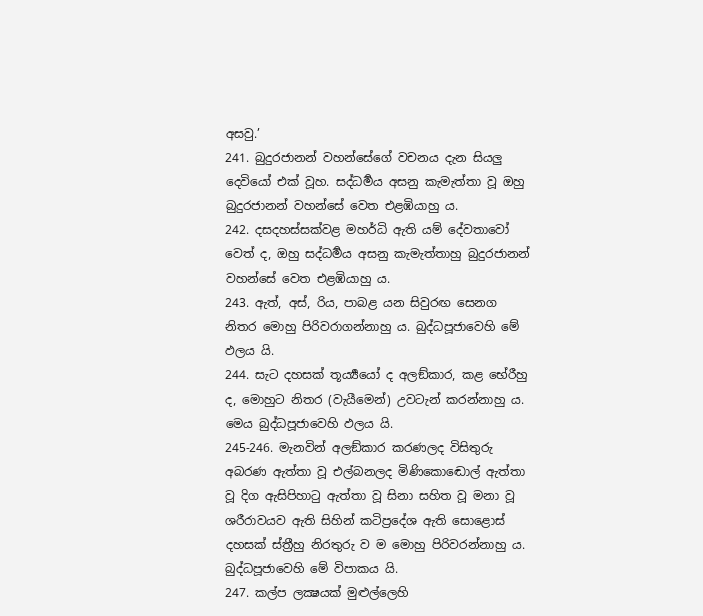අසවු.’
241. බුදුරජානන් වහන්සේගේ වචනය දැන සියලු දෙවියෝ එක් වූහ. සද්ධර්‍මය අසනු කැමැත්තා වූ ඔහු බුදුරජානන් වහන්සේ වෙත එළඹියාහු ය.
242. දසදහස්සක්වළ මහර්ධි ඇති යම් දේවතාවෝ වෙත් ද, ඔහු සද්ධර්‍මය අසනු කැමැත්තාහු බුදුරජානන් වහන්සේ වෙත එළඹියාහු ය.
243. ඇත්, අස්, රිය, පාබළ යන සිවුරඟ සෙනග නිතර මොහු පිරිවරාගන්නාහු ය. බුද්ධපූජාවෙහි මේ ඵලය යි.
244. සැට දහසක් තූර්‍ය්‍යයෝ ද අලඞ්කාර, කළ භේරීහු ද, මොහුට නිතර (වැයීමෙන්) උවටැන් කරන්නාහු ය. මෙය බුද්ධපූජාවෙහි ඵලය යි.
245-246. මැනවින් අලඞ්කාර කරණලද විසිතුරු අබරණ ඇත්තා වූ එල්බනලද මිණිකොඬොල් ඇත්තා වූ දිග ඇසිපිහාටු ඇත්තා වූ සිනා සහිත වූ මනා වූ ශරීරාවයව ඇති සිහින් කටිප්‍රදේශ ඇති සොළොස් දහසක් ස්ත්‍රීහු නිරතුරු ව ම මොහු පිරිවරන්නාහු ය. බුද්ධපූජාවෙහි මේ විපාකය යි.
247. කල්ප ලක්‍ෂයක් මුළුල්ලෙහි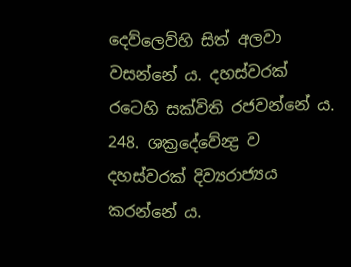දෙව්ලෙව්හි සිත් අලවා වසන්නේ ය. දහස්වරක් රටෙහි සක්විති රජවන්නේ ය.
248. ශක්‍රදේවේන්‍ද්‍ර ව දහස්වරක් දිව්‍යරාජ්‍යය කරන්නේ ය.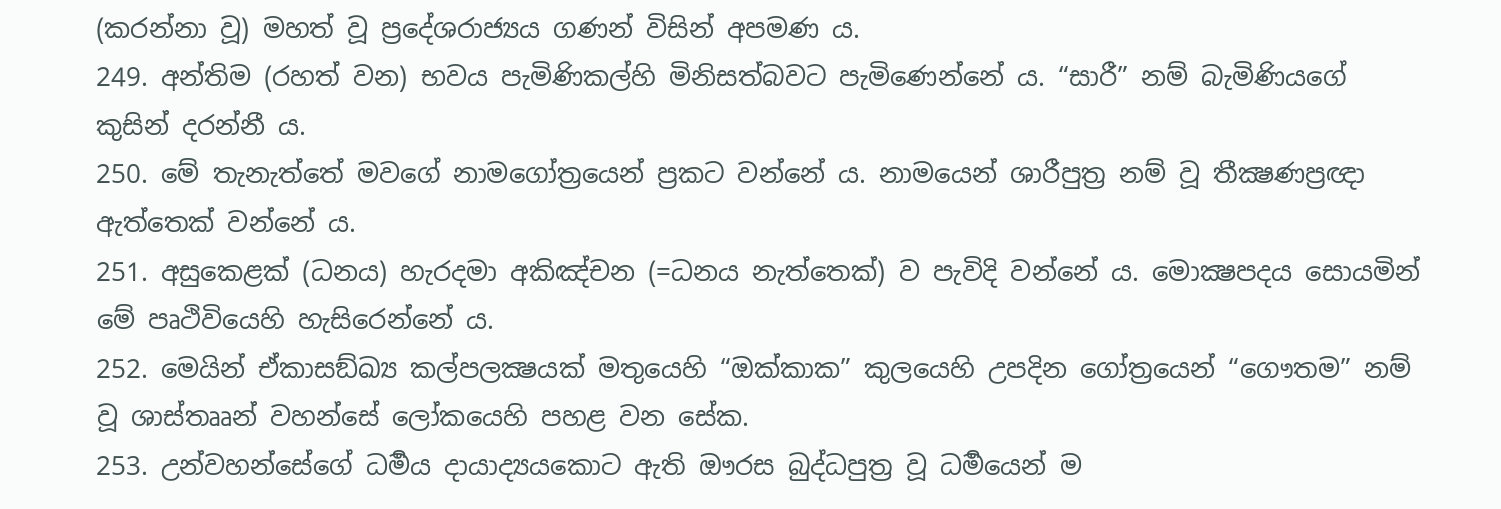(කරන්නා වූ) මහත් වූ ප්‍රදේශරාජ්‍යය ගණන් විසින් අපමණ ය.
249. අන්තිම (රහත් වන) භවය පැමිණිකල්හි මිනිසත්බවට පැමිණෙන්නේ ය. “සාරී” නම් බැමිණියගේ කුසින් දරන්නී ය.
250. මේ තැනැත්තේ මවගේ නාමගෝත්‍රයෙන් ප්‍රකට වන්නේ ය. නාමයෙන් ශාරීපුත්‍ර නම් වූ තීක්‍ෂණප්‍රඥා ඇත්තෙක් වන්නේ ය.
251. අසුකෙළක් (ධනය) හැරදමා අකිඤ්චන (=ධනය නැත්තෙක්) ව පැවිදි වන්නේ ය. මොක්‍ෂපදය සොයමින් මේ පෘථිවියෙහි හැසිරෙන්නේ ය.
252. මෙයින් ඒකාසඞ්ඛ්‍ය කල්පලක්‍ෂයක් මතුයෙහි “ඔක්කාක” කුලයෙහි උපදින ගෝත්‍රයෙන් “ගෞතම” නම් වූ ශාස්තෲන් වහන්සේ ලෝකයෙහි පහළ වන සේක.
253. උන්වහන්සේගේ ධර්‍මය දායාද්‍යයකොට ඇති ඖරස බුද්ධපුත්‍ර වූ ධර්‍මයෙන් ම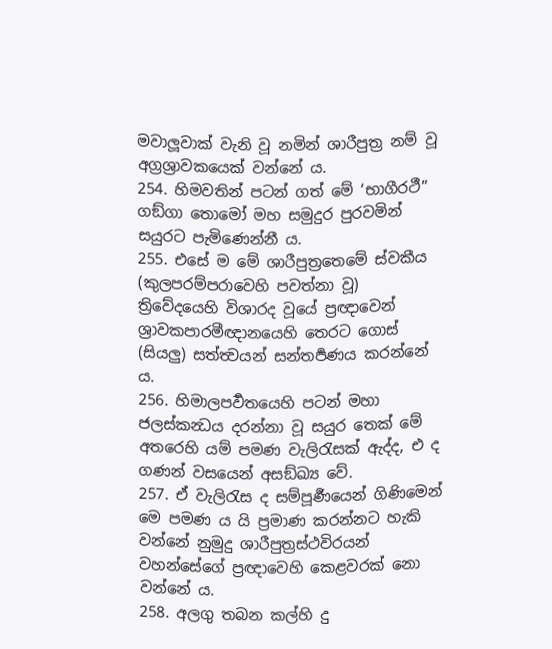මවාලූවාක් වැනි වූ නමින් ශාරීපුත්‍ර නම් වූ අග්‍රශ්‍රාවකයෙක් වන්නේ ය.
254. හිමවතින් පටන් ගත් මේ ‘භාගීරථී” ගඞ්ගා තොමෝ මහ සමුදුර පුරවමින් සයුරට පැමිණෙන්නී ය.
255. එසේ ම මේ ශාරීපුත්‍රතෙමේ ස්වකීය (කුලපරම්පරාවෙහි පවත්නා වූ) ත්‍රිවේදයෙහි විශාරද වූයේ ප්‍රඥාවෙන් ශ්‍රාවකපාරමීඥානයෙහි තෙරට ගොස් (සියලු) සත්‍ත්‍වයන් සන්තර්‍පණය කරන්නේ ය.
256. හිමාලපර්‍වතයෙහි පටන් මහා ජලස්කන්‍ධය දරන්නා වූ සයුර තෙක් මේ අතරෙහි යම් පමණ වැලිරැසක් ඇද්ද, එ ද ගණන් වසයෙන් අසඞ්ඛ්‍ය වේ.
257. ඒ වැලිරැස ද සම්පූර්‍ණයෙන් ගිණිමෙන් මෙ පමණ ය යි ප්‍රමාණ කරන්නට හැකි වන්නේ නුමුදු ශාරීපුත්‍රස්ථවිරයන් වහන්සේගේ ප්‍රඥාවෙහි කෙළවරක් නො වන්නේ ය.
258. අලගු තබන කල්හි දු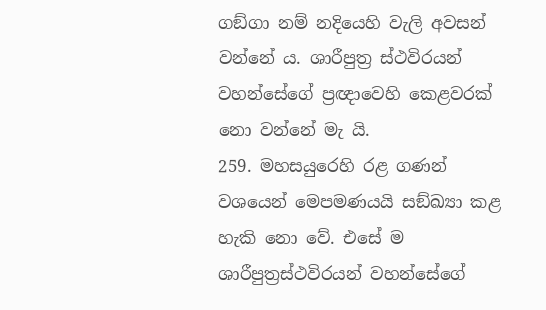ගඞ්ගා නම් නදියෙහි වැලි අවසන් වන්නේ ය. ශාරීපුත්‍ර ස්ථවිරයන් වහන්සේගේ ප්‍රඥාවෙහි කෙළවරක් නො වන්නේ මැ යි.
259. මහසයුරෙහි රළ ගණන් වශයෙන් මෙපමණයයි සඞ්ඛ්‍යා කළ හැකි නො වේ. එසේ ම ශාරීපුත්‍රස්ථවිරයන් වහන්සේගේ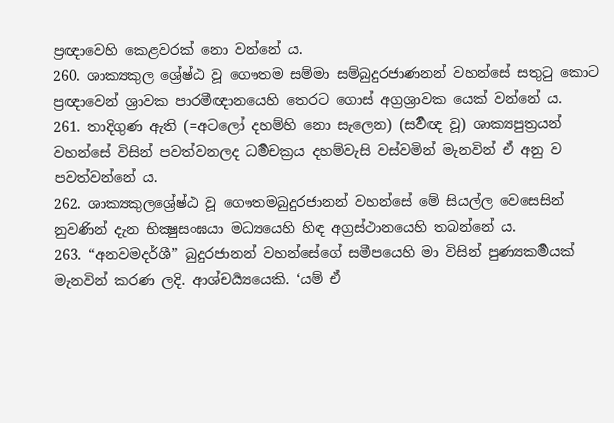ප්‍රඥාවෙහි කෙළවරක් නො වන්නේ ය.
260. ශාක්‍යකුල ශ්‍රේෂ්ඨ වූ ගෞතම සම්මා සම්බුදුරජාණනන් වහන්සේ සතුටු කොට ප්‍රඥාවෙන් ශ්‍රාවක පාරමීඥානයෙහි තෙරට ගොස් අග්‍රශ්‍රාවක යෙක් වන්නේ ය.
261. තාදිගුණ ඇති (=අටලෝ දහම්හි නො සැලෙන) (සර්‍වඥ වූ) ශාක්‍යපුත්‍රයන් වහන්සේ විසින් පවත්වනලද ධර්‍මචක්‍රය දහම්වැසි වස්වමින් මැනවින් ඒ අනු ව පවත්වන්නේ ය.
262. ශාක්‍යකුලශ්‍රේෂ්ඨ වූ ගෞතමබුදුරජානන් වහන්සේ මේ සියල්ල වෙසෙසින් නුවණින් දැන භික්‍ෂුසංඝයා මධ්‍යයෙහි හිඳ අග්‍රස්ථානයෙහි තබන්නේ ය.
263. “අනවමදර්ශී” බුදුරජානන් වහන්සේගේ සමීපයෙහි මා විසින් පුණ්‍යකර්‍මයක් මැනවින් කරණ ලදි. ආශ්චර්‍ය්‍යයෙකි. ‘යම් ඒ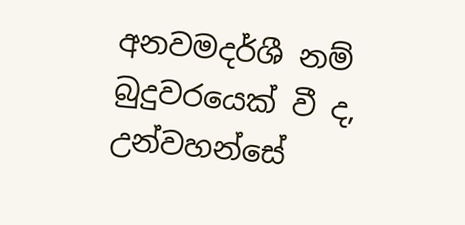අනවමදර්ශී නම් බුදුවරයෙක් වී ද, උන්වහන්සේ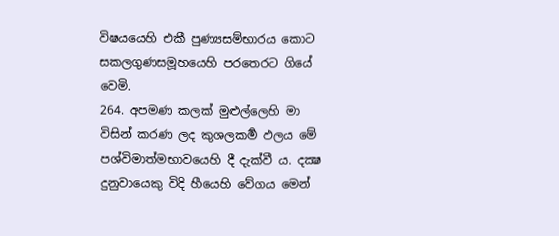විෂයයෙහි එකී පුණ්‍යසම්භාරය කොට සකලගුණසමූහයෙහි පරතෙරට ගියේ වෙමි.
264. අපමණ කලක් මුළුල්ලෙහි මා විසින් කරණ ලද කුශලකර්‍ම ඵලය මේ පශ්විමාත්මභාවයෙහි දී දැක්වී ය. දක්‍ෂ දුනුවායෙකු විදි හීයෙහි වේගය මෙන්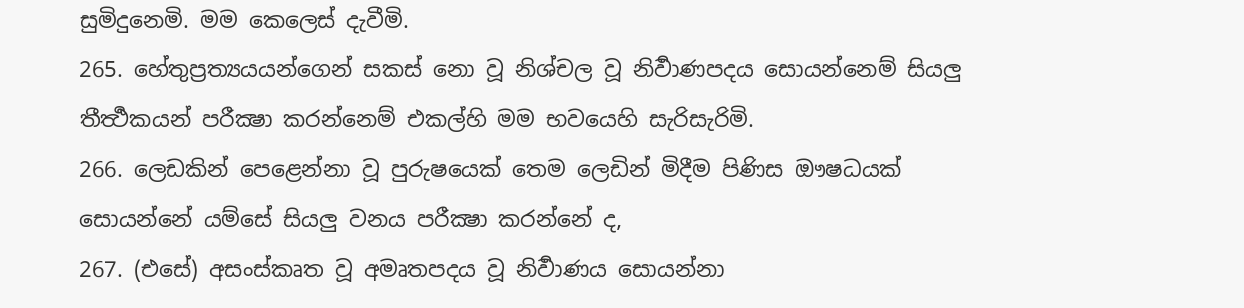සුමිදුනෙමි. මම කෙලෙස් දැවීමි.
265. හේතුප්‍රත්‍යයයන්ගෙන් සකස් නො වූ නිශ්චල වූ නිර්‍වාණපදය සොයන්නෙම් සියලු තීර්‍ත්‍ථකයන් පරීක්‍ෂා කරන්නෙම් එකල්හි මම භවයෙහි සැරිසැරිමි.
266. ලෙඩකින් පෙළෙන්නා වූ පුරුෂයෙක් තෙම ලෙඩින් මිදීම පිණිස ඖෂධයක් සොයන්නේ යම්සේ සියලු වනය පරීක්‍ෂා කරන්නේ ද,
267. (එසේ) අසංස්කෘත වූ අමෘතපදය වූ නිර්‍වාණය සොයන්නා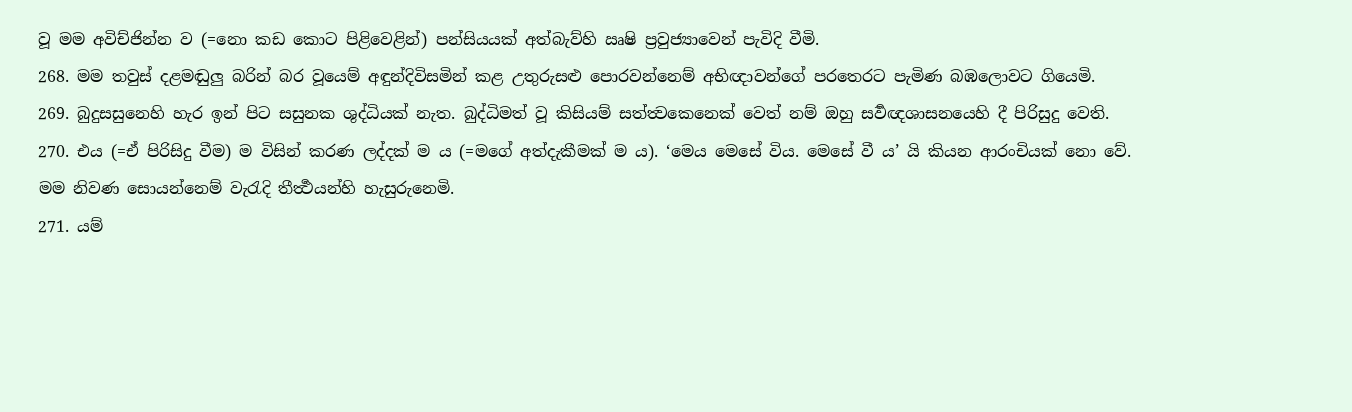වූ මම අවිච්ජින්න ව (=නො කඩ කොට පිළිවෙළින්) පන්සියයක් අත්බැව්හි ඍෂි ප්‍රවුජ්‍යාවෙන් පැවිදි වීමි.
268. මම තවුස් දළමඬුලු බරින් බර වූයෙම් අඳුන්දිවිසමින් කළ උතුරුසළු පොරවන්නෙම් අභිඥාවන්ගේ පරතෙරට පැමිණ බඹලොවට ගියෙමි.
269. බුදුසසුනෙහි හැර ඉන් පිට සසුනක ශුද්ධියක් නැත. බුද්ධිමත් වූ කිසියම් සත්ත්‍වකෙනෙක් වෙත් නම් ඔහු සර්‍වඥශාසනයෙහි දී පිරිසුදු වෙති.
270. එය (=ඒ පිරිසිදු වීම) ම විසින් කරණ ලද්දක් ම ය (=මගේ අත්දැකීමක් ම ය). ‘මෙය මෙසේ විය. මෙසේ වී ය’ යි කියන ආරංචියක් නො වේ. මම නිවණ සොයන්නෙම් වැරැදි තීර්‍ත්‍ථයන්හි හැසුරුනෙමි.
271. යම්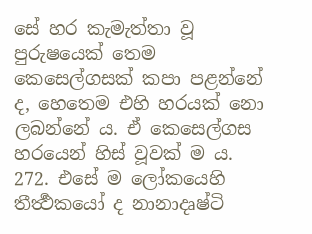සේ හර කැමැත්තා වූ පුරුෂයෙක් තෙම කෙසෙල්ගසක් කපා පළන්නේ ද, හෙතෙම එහි හරයක් නො ලබන්නේ ය. ඒ කෙසෙල්ගස හරයෙන් හිස් වූවක් ම ය.
272. එසේ ම ලෝකයෙහි තීර්‍ත්‍ථකයෝ ද නානාදෘෂ්ටි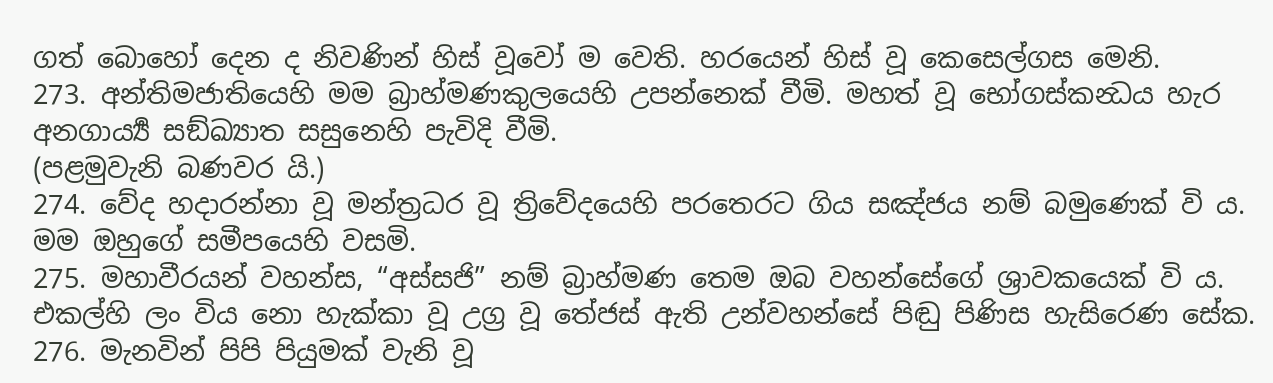ගත් බොහෝ දෙන ද නිවණින් හිස් වූවෝ ම වෙති. හරයෙන් හිස් වූ කෙසෙල්ගස මෙනි.
273. අන්තිමජාතියෙහි මම බ්‍රාහ්මණකුලයෙහි උපන්නෙක් වීමි. මහත් වූ භෝගස්කන්‍ධය හැර අනගාර්‍ය්‍ය සඞ්ඛ්‍යාත සසුනෙහි පැවිදි වීමි.
(පළමුවැනි බණවර යි.)
274. වේද හදාරන්නා වූ මන්ත්‍රධර වූ ත්‍රිවේදයෙහි පරතෙරට ගිය සඤ්ජය නම් බමුණෙක් වි ය. මම ඔහුගේ සමීපයෙහි වසමි.
275. මහාවීරයන් වහන්ස, “අස්සජි” නම් බ්‍රාහ්මණ තෙම ඔබ වහන්සේගේ ශ්‍රාවකයෙක් වි ය. එකල්හි ලං විය නො හැක්කා වූ උග්‍ර වූ තේජස් ඇති උන්වහන්සේ පිඬු පිණිස හැසිරෙණ සේක.
276. මැනවින් පිපි පියුමක් වැනි වූ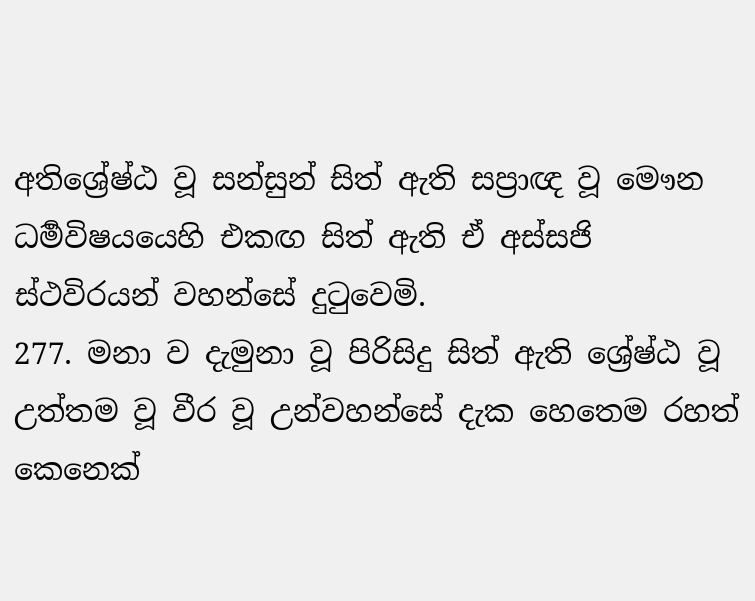අතිශ්‍රේෂ්ඨ වූ සන්සුන් සිත් ඇති සප්‍රාඥ වූ මෞන ධර්‍මවිෂයයෙහි එකඟ සිත් ඇති ඒ අස්සජි ස්ථවිරයන් වහන්සේ දුටුවෙමි.
277. මනා ව දැමුනා වූ පිරිසිදු සිත් ඇති ශ්‍රේෂ්ඨ වූ උත්තම වූ වීර වූ උන්වහන්සේ දැක හෙතෙම රහත් කෙනෙක්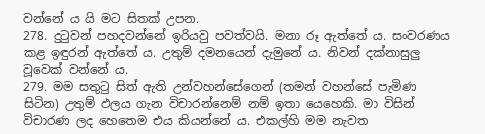වන්නේ ය යි මට සිතක් උපන.
278. දුටුවන් පහදවන්නේ ඉරියවු පවත්වයි. මනා රූ ඇත්තේ ය. සංවරණය කළ ඉඳුරන් ඇත්තේ ය. උතුම් දමනයෙන් දැමුනේ ය. නිවන් දක්නාසුලු වූවෙක් වන්නේ ය.
279. මම සතුටු සිත් ඇති උන්වහන්සේගෙන් (තමන් වහන්සේ පැමිණ සිටින) උතුම් ඵලය ගැන විචාරන්නෙම් නම් ඉතා යෙහෙකි. මා විසින් විචාරණ ලද හෙතෙම එය කියන්නේ ය. එකල්හි මම නැවත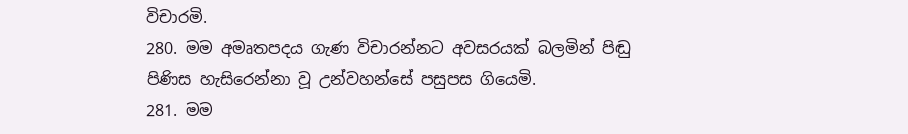විචාරමි.
280. මම අමෘතපදය ගැණ විචාරන්නට අවසරයක් බලමින් පිඬු පිණිස හැසිරෙන්නා වූ උන්වහන්සේ පසුපස ගියෙමි.
281. මම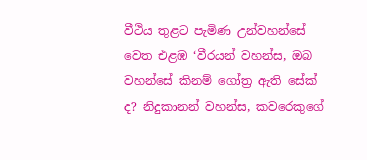වීථිය තුළට පැමිණ උන්වහන්සේ වෙත එළඹ ‘වීරයන් වහන්ස, ඔබ වහන්සේ කිනම් ගෝත්‍ර ඇති සේක් ද? නිදුකානන් වහන්ස, කවරෙකුගේ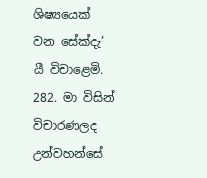ශිෂ්‍යයෙක් වන සේක්දැ’ යී විචාළෙමි.
282. මා විසින් විචාරණලද උන්වහන්සේ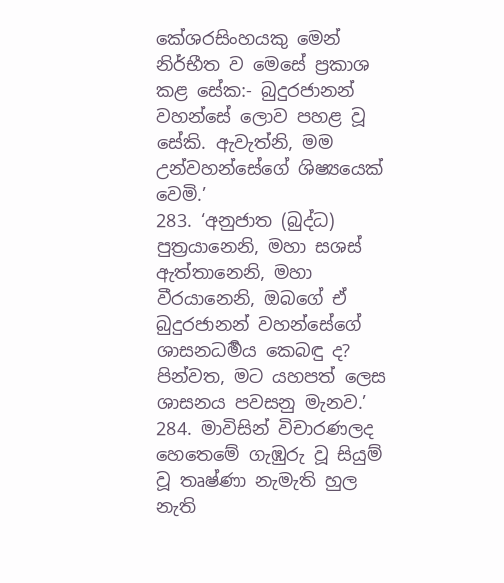කේශරසිංහයකු මෙන් නිර්භීත ව මෙසේ ප්‍රකාශ කළ සේක:- බුදුරජානන් වහන්සේ ලොව පහළ වූ සේකි. ඇවැත්නි, මම උන්වහන්සේගේ ශිෂ්‍යයෙක් වෙමි.’
283. ‘අනුජාත (බුද්ධ) පුත්‍රයානෙනි, මහා සශස් ඇත්තානෙනි, මහා වීරයානෙනි, ඔබගේ ඒ බුදුරජානන් වහන්සේගේ ශාසනධර්‍මය කෙබඳු ද? පින්වත, මට යහපත් ලෙස ශාසනය පවසනු මැනව.’
284. මාවිසින් විචාරණලද හෙතෙමේ ගැඹුරු වූ සියුම් වූ තෘෂ්ණා නැමැති හුල නැති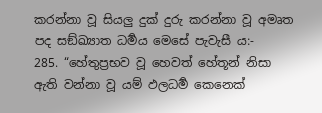කරන්නා වූ සියලු දුක් දුරු කරන්නා වූ අමෘත පද සඞ්ඛ්‍යාත ධර්‍මය මෙසේ පැවැසී ය:-
285. “හේතුප්‍රභව වූ හෙවත් හේතූන් නිසා ඇති වන්නා වූ යම් ඵලධර්‍ම කෙනෙක්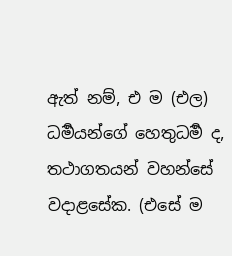ඇත් නම්, එ ම (එල) ධර්‍මයන්ගේ හෙතුධර්‍ම ද, තථාගතයන් වහන්සේ වදාළසේක. (එසේ ම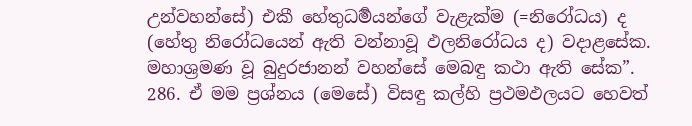උන්වහන්සේ) එකී හේතුධර්‍මයන්ගේ වැළැක්ම (=නිරෝධය) ද (හේතු නිරෝධයෙන් ඇති වන්නාවූ ඵලනිරෝධය ද) වදාළසේක. මහාශ්‍රමණ වූ බුදුරජානන් වහන්සේ මෙබඳු කථා ඇති සේක”.
286. ඒ මම ප්‍රශ්නය (මෙසේ) විසඳු කල්හි ප්‍රථමඵලයට හෙවත්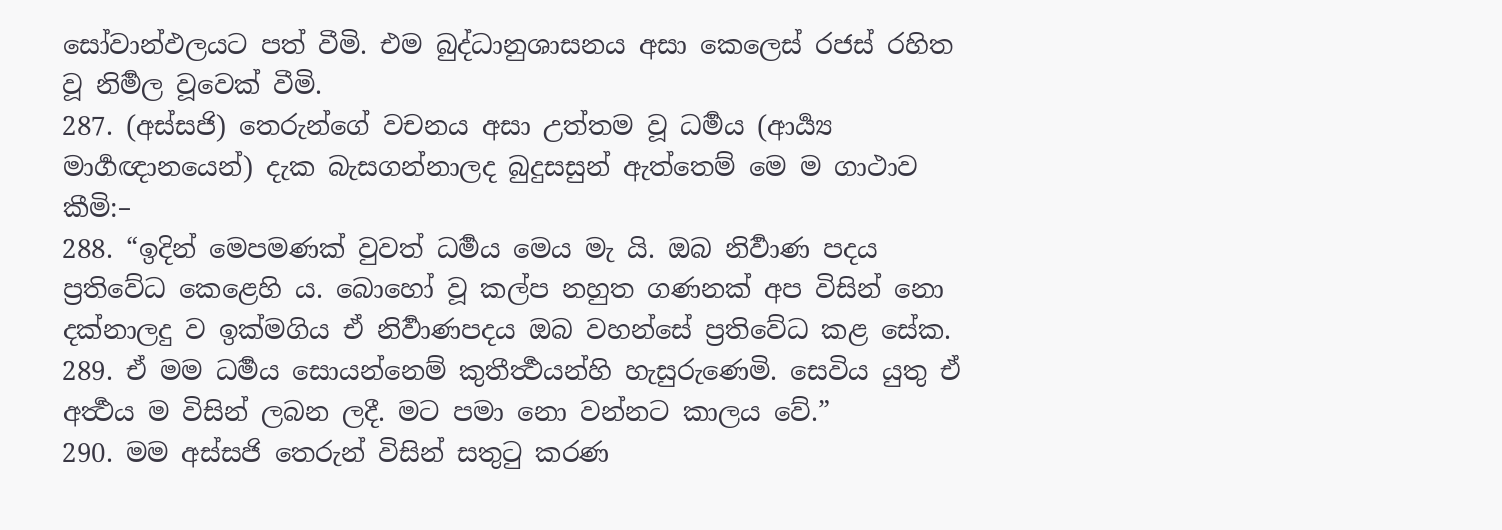සෝවාන්ඵලයට පත් වීමි. එම බුද්ධානුශාසනය අසා කෙලෙස් රජස් රහිත වූ නිර්‍මල වූවෙක් වීමි.
287. (අස්සජි) තෙරුන්ගේ වචනය අසා උත්තම වූ ධර්‍මය (ආර්‍ය්‍ය මාර්‍ගඥානයෙන්) දැක බැසගන්නාලද බුදුසසුන් ඇත්තෙම් මෙ ම ගාථාව කීමි:–
288. “ඉදින් මෙපමණක් වුවත් ධර්‍මය මෙය මැ යි. ඔබ නිර්‍වාණ පදය ප්‍රතිවේධ කෙළෙහි ය. බොහෝ වූ කල්ප නහුත ගණනක් අප විසින් නො දක්නාලදු ව ඉක්මගිය ඒ නිර්‍වාණපදය ඔබ වහන්සේ ප්‍රතිවේධ කළ සේක.
289. ඒ මම ධර්‍මය සොයන්නෙම් කුතීර්‍ත්‍ථයන්හි හැසුරුණෙමි. සෙවිය යුතු ඒ අර්‍ත්‍ථය ම විසින් ලබන ලදී. මට පමා නො වන්නට කාලය වේ.”
290. මම අස්සජි තෙරුන් විසින් සතුටු කරණ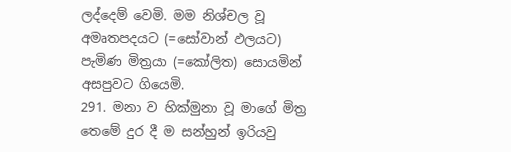ලද්දෙම් වෙමි. මම නිශ්චල වූ අමෘතපදයට (=සෝවාන් ඵලයට) පැමිණ මිත්‍රයා (=කෝලිත) සොයමින් අසපුවට ගියෙමි.
291. මනා ව හික්මුනා වූ මාගේ මිත්‍ර තෙමේ දුර දී ම සන්හුන් ඉරියවු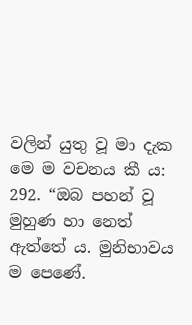වලින් යුතු වූ මා දැක මෙ ම වචනය කී ය:
292. “ඔබ පහන් වූ මුහුණ හා නෙත් ඇත්තේ ය. මුනිභාවය ම පෙණේ.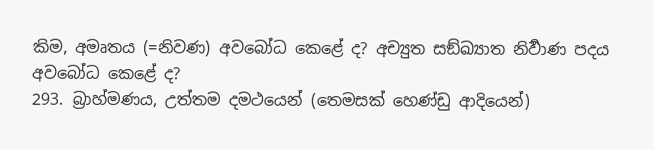කිම, අමෘතය (=නිවණ) අවබෝධ කෙළේ ද? අච්‍යුත සඞ්ඛ්‍යාත නිර්‍වාණ පදය අවබෝධ කෙළේ ද?
293. බ්‍රාහ්මණය, උත්තම දමථයෙන් (තෙමසක් හෙණ්ඩු ආදියෙන්)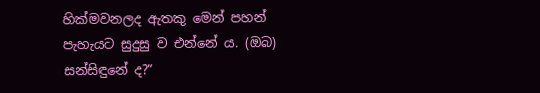හික්මවනලද ඇතකු මෙන් පහන් පැහැයට සුදුසු ව එන්නේ ය. (ඔබ) සන්සිඳුනේ ද?”